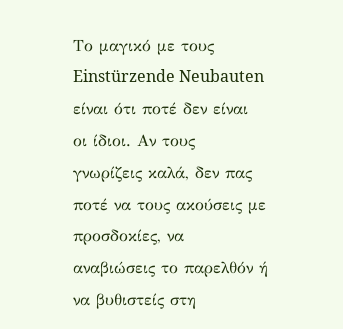Το μαγικό με τους Einstürzende Neubauten είναι ότι ποτέ δεν είναι οι ίδιοι. Αν τους γνωρίζεις καλά, δεν πας ποτέ να τους ακούσεις με προσδοκίες, να αναβιώσεις το παρελθόν ή να βυθιστείς στη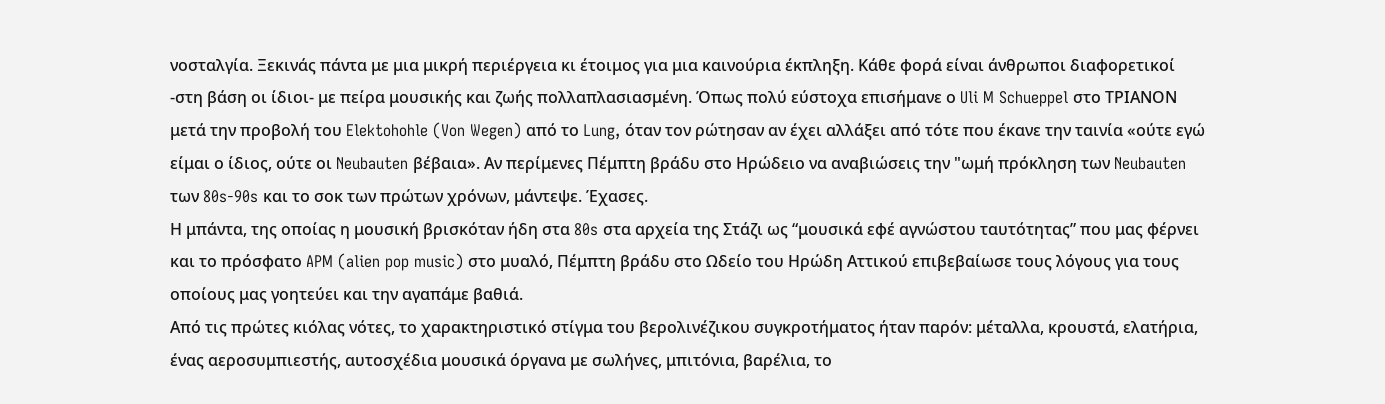νοσταλγία. Ξεκινάς πάντα με μια μικρή περιέργεια κι έτοιμος για μια καινούρια έκπληξη. Κάθε φορά είναι άνθρωποι διαφορετικοί -στη βάση οι ίδιοι- με πείρα μουσικής και ζωής πολλαπλασιασμένη. Όπως πολύ εύστοχα επισήμανε ο Uli M Schueppel στο ΤΡΙΑΝΟΝ μετά την προβολή του Elektohohle (Von Wegen) από το Lung, όταν τον ρώτησαν αν έχει αλλάξει από τότε που έκανε την ταινία «ούτε εγώ είμαι ο ίδιος, ούτε οι Neubauten βέβαια». Αν περίμενες Πέμπτη βράδυ στο Ηρώδειο να αναβιώσεις την "ωμή πρόκληση των Neubauten των 80s-90s και το σοκ των πρώτων χρόνων, μάντεψε. Έχασες.
Η μπάντα, της οποίας η μουσική βρισκόταν ήδη στα 80s στα αρχεία της Στάζι ως “μουσικά εφέ αγνώστου ταυτότητας” που μας φέρνει και το πρόσφατο APM (alien pop music) στο μυαλό, Πέμπτη βράδυ στο Ωδείο του Ηρώδη Αττικού επιβεβαίωσε τους λόγους για τους οποίους μας γοητεύει και την αγαπάμε βαθιά.
Από τις πρώτες κιόλας νότες, το χαρακτηριστικό στίγμα του βερολινέζικου συγκροτήματος ήταν παρόν: μέταλλα, κρουστά, ελατήρια, ένας αεροσυμπιεστής, αυτοσχέδια μουσικά όργανα με σωλήνες, μπιτόνια, βαρέλια, το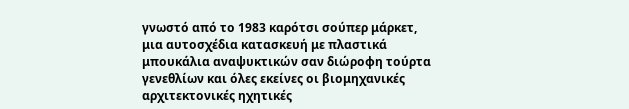γνωστό από το 1983 καρότσι σούπερ μάρκετ, μια αυτοσχέδια κατασκευή με πλαστικά μπουκάλια αναψυκτικών σαν διώροφη τούρτα γενεθλίων και όλες εκείνες οι βιομηχανικές αρχιτεκτονικές ηχητικές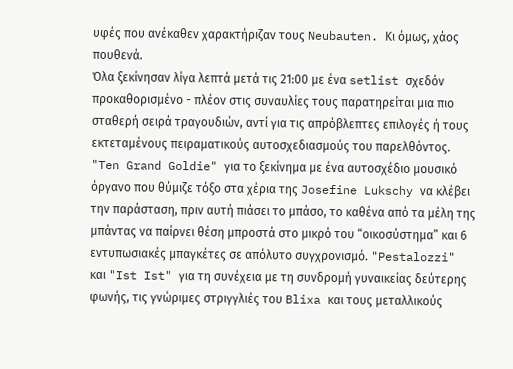υφές που ανέκαθεν χαρακτήριζαν τους Neubauten. Κι όμως, χάος πουθενά.
Όλα ξεκίνησαν λίγα λεπτά μετά τις 21:00 με ένα setlist σχεδόν προκαθορισμένο - πλέον στις συναυλίες τους παρατηρείται μια πιο σταθερή σειρά τραγουδιών, αντί για τις απρόβλεπτες επιλογές ή τους εκτεταμένους πειραματικούς αυτοσχεδιασμούς του παρελθόντος. "Ten Grand Goldie" για το ξεκίνημα με ένα αυτοσχέδιο μουσικό όργανο που θύμιζε τόξο στα χέρια της Josefine Lukschy να κλέβει την παράσταση, πριν αυτή πιάσει το μπάσο, το καθένα από τα μέλη της μπάντας να παίρνει θέση μπροστά στο μικρό του “οικοσύστημα” και 6 εντυπωσιακές μπαγκέτες σε απόλυτο συγχρονισμό. "Pestalozzi" και "Ist Ist" για τη συνέχεια με τη συνδρομή γυναικείας δεύτερης φωνής, τις γνώριμες στριγγλιές του Blixa και τους μεταλλικούς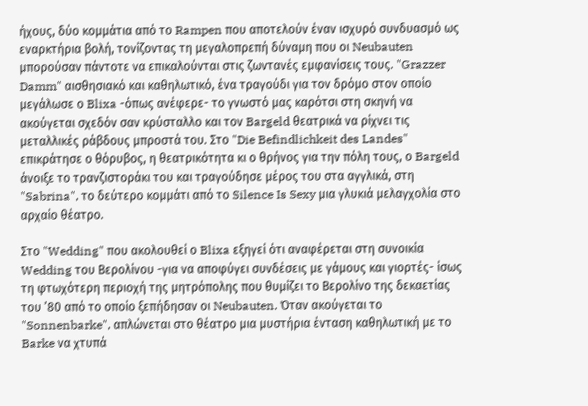ήχους, δύο κομμάτια από το Rampen που αποτελούν έναν ισχυρό συνδυασμό ως εναρκτήρια βολή, τονίζοντας τη μεγαλοπρεπή δύναμη που οι Neubauten μπορούσαν πάντοτε να επικαλούνται στις ζωντανές εμφανίσεις τους. "Grazzer Damm" αισθησιακό και καθηλωτικό, ένα τραγούδι για τον δρόμο στον οποίο μεγάλωσε ο Blixa -όπως ανέφερε- το γνωστό μας καρότσι στη σκηνή να ακούγεται σχεδόν σαν κρύσταλλο και τον Bargeld θεατρικά να ρίχνει τις μεταλλικές ράβδους μπροστά του. Στο "Die Befindlichkeit des Landes" επικράτησε ο θόρυβος, η θεατρικότητα κι ο θρήνος για την πόλη τους, ο Bargeld άνοιξε το τρανζιστοράκι του και τραγούδησε μέρος του στα αγγλικά, στη "Sabrina", το δεύτερο κομμάτι από το Silence Is Sexy μια γλυκιά μελαγχολία στο αρχαίο θέατρο.

Στο "Wedding" που ακολουθεί ο Blixa εξηγεί ότι αναφέρεται στη συνοικία Wedding του Βερολίνου -για να αποφύγει συνδέσεις με γάμους και γιορτές- ίσως τη φτωχότερη περιοχή της μητρόπολης που θυμίζει το Βερολίνο της δεκαετίας του ’80 από το οποίο ξεπήδησαν οι Neubauten. Όταν ακούγεται το "Sonnenbarke", απλώνεται στο θέατρο μια μυστήρια ένταση καθηλωτική με το Barke να χτυπά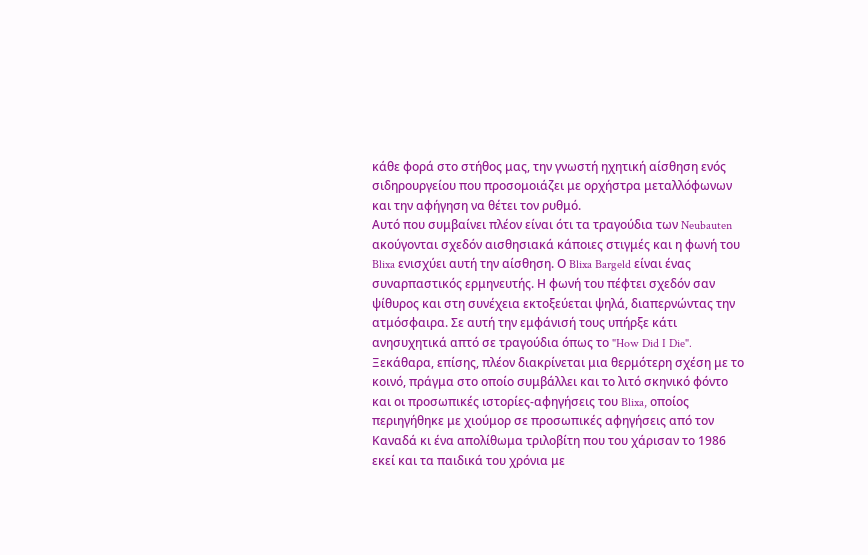κάθε φορά στο στήθος μας, την γνωστή ηχητική αίσθηση ενός σιδηρουργείου που προσομοιάζει με ορχήστρα μεταλλόφωνων και την αφήγηση να θέτει τον ρυθμό.
Αυτό που συμβαίνει πλέον είναι ότι τα τραγούδια των Neubauten ακούγονται σχεδόν αισθησιακά κάποιες στιγμές και η φωνή του Blixa ενισχύει αυτή την αίσθηση. Ο Blixa Bargeld είναι ένας συναρπαστικός ερμηνευτής. Η φωνή του πέφτει σχεδόν σαν ψίθυρος και στη συνέχεια εκτοξεύεται ψηλά, διαπερνώντας την ατμόσφαιρα. Σε αυτή την εμφάνισή τους υπήρξε κάτι ανησυχητικά απτό σε τραγούδια όπως το "How Did I Die".
Ξεκάθαρα, επίσης, πλέον διακρίνεται μια θερμότερη σχέση με το κοινό, πράγμα στο οποίο συμβάλλει και το λιτό σκηνικό φόντο και οι προσωπικές ιστορίες-αφηγήσεις του Blixa, οποίος περιηγήθηκε με χιούμορ σε προσωπικές αφηγήσεις από τον Καναδά κι ένα απολίθωμα τριλοβίτη που του χάρισαν το 1986 εκεί και τα παιδικά του χρόνια με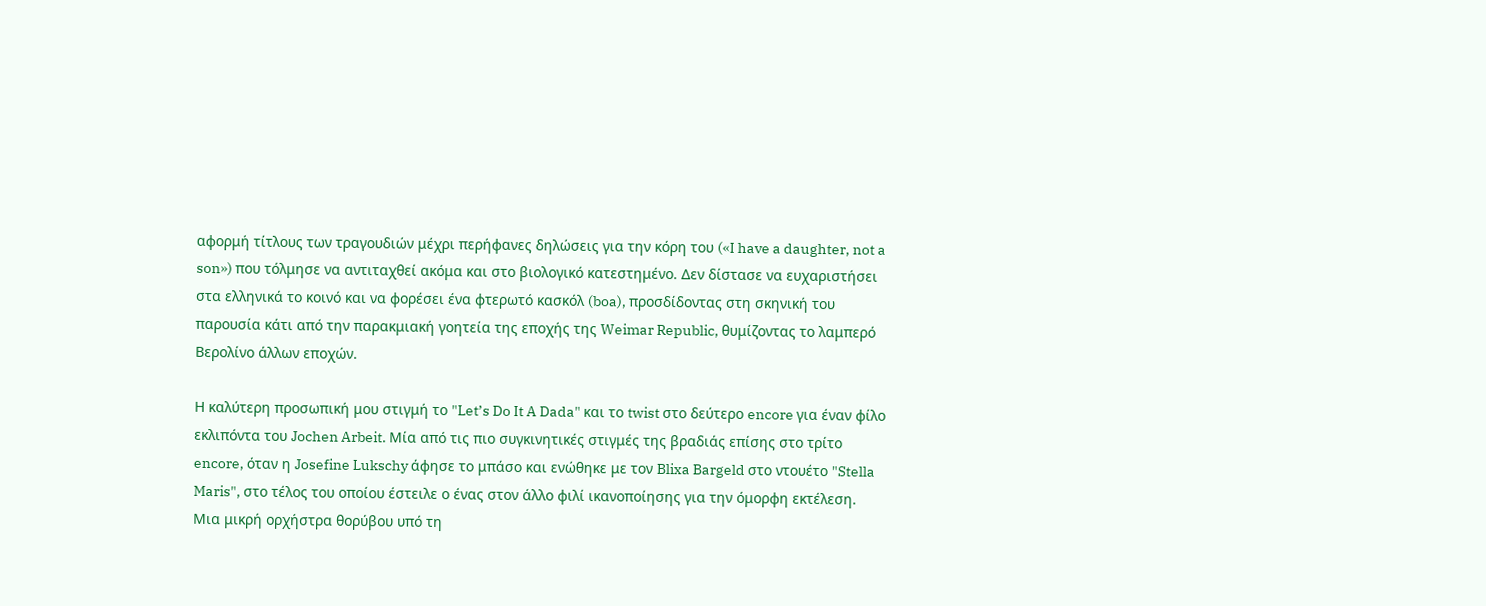αφορμή τίτλους των τραγουδιών μέχρι περήφανες δηλώσεις για την κόρη του («I have a daughter, not a son») που τόλμησε να αντιταχθεί ακόμα και στο βιολογικό κατεστημένο. Δεν δίστασε να ευχαριστήσει στα ελληνικά το κοινό και να φορέσει ένα φτερωτό κασκόλ (boa), προσδίδοντας στη σκηνική του παρουσία κάτι από την παρακμιακή γοητεία της εποχής της Weimar Republic, θυμίζοντας το λαμπερό Βερολίνο άλλων εποχών.

Η καλύτερη προσωπική μου στιγμή το "Let’s Do It A Dada" και το twist στο δεύτερο encore για έναν φίλο εκλιπόντα του Jochen Arbeit. Μία από τις πιο συγκινητικές στιγμές της βραδιάς επίσης στο τρίτο encore, όταν η Josefine Lukschy άφησε το μπάσο και ενώθηκε με τον Blixa Bargeld στο ντουέτο "Stella Maris", στο τέλος του οποίου έστειλε ο ένας στον άλλο φιλί ικανοποίησης για την όμορφη εκτέλεση.
Μια μικρή ορχήστρα θορύβου υπό τη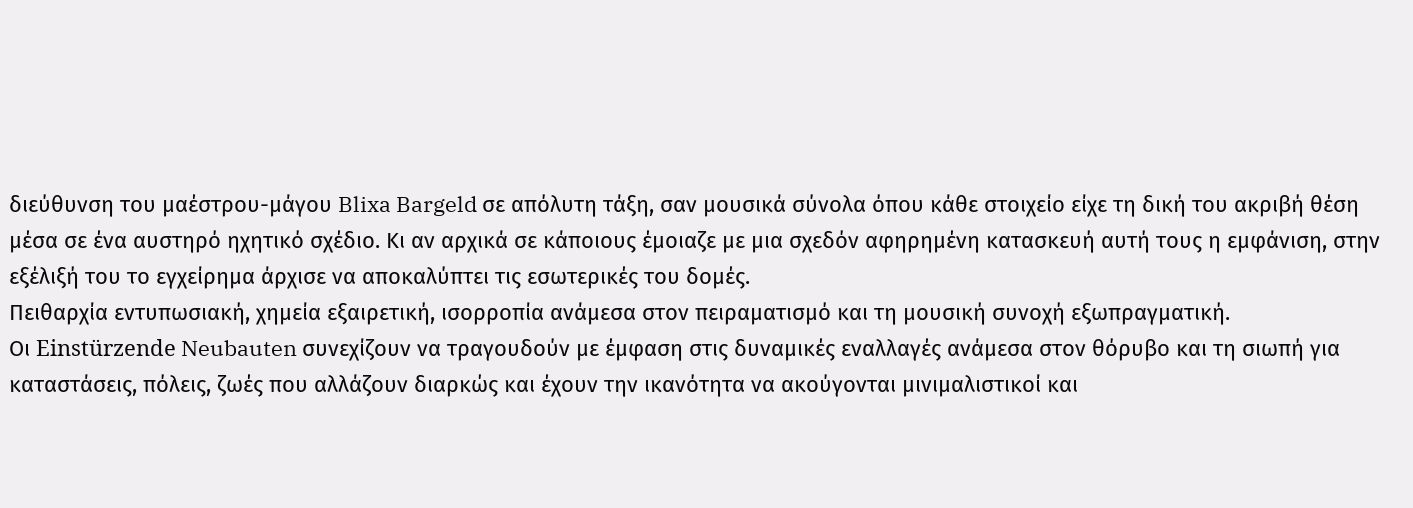διεύθυνση του μαέστρου-μάγου Blixa Bargeld σε απόλυτη τάξη, σαν μουσικά σύνολα όπου κάθε στοιχείο είχε τη δική του ακριβή θέση μέσα σε ένα αυστηρό ηχητικό σχέδιο. Κι αν αρχικά σε κάποιους έμοιαζε με μια σχεδόν αφηρημένη κατασκευή αυτή τους η εμφάνιση, στην εξέλιξή του το εγχείρημα άρχισε να αποκαλύπτει τις εσωτερικές του δομές.
Πειθαρχία εντυπωσιακή, χημεία εξαιρετική, ισορροπία ανάμεσα στον πειραματισμό και τη μουσική συνοχή εξωπραγματική.
Οι Einstürzende Neubauten συνεχίζουν να τραγουδούν με έμφαση στις δυναμικές εναλλαγές ανάμεσα στον θόρυβο και τη σιωπή για καταστάσεις, πόλεις, ζωές που αλλάζουν διαρκώς και έχουν την ικανότητα να ακούγονται μινιμαλιστικοί και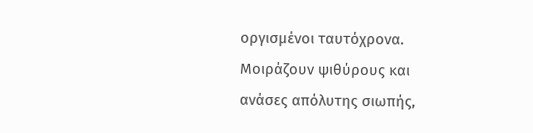οργισμένοι ταυτόχρονα. Μοιράζουν ψιθύρους και ανάσες απόλυτης σιωπής,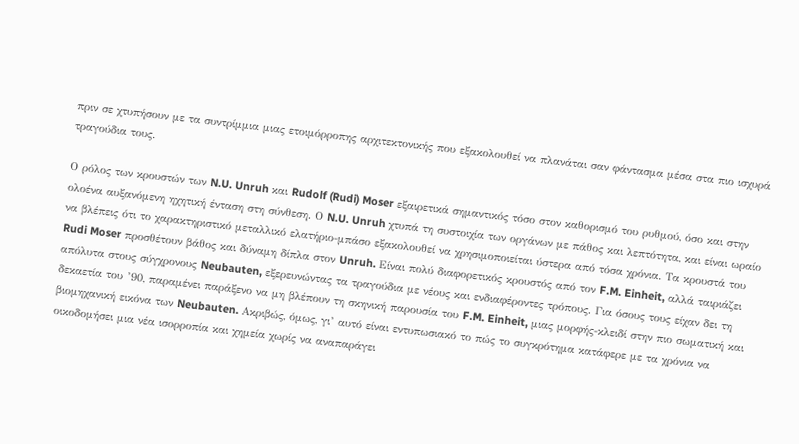πριν σε χτυπήσουν με τα συντρίμμια μιας ετοιμόρροπης αρχιτεκτονικής που εξακολουθεί να πλανάται σαν φάντασμα μέσα στα πιο ισχυρά τραγούδια τους.

Ο ρόλος των κρουστών των N.U. Unruh και Rudolf (Rudi) Moser εξαιρετικά σημαντικός τόσο στον καθορισμό του ρυθμού, όσο και στην ολοένα αυξανόμενη ηχητική ένταση στη σύνθεση. Ο N.U. Unruh χτυπά τη συστοιχία των οργάνων με πάθος και λεπτότητα, και είναι ωραίο να βλέπεις ότι το χαρακτηριστικό μεταλλικό ελατήριο-μπάσο εξακολουθεί να χρησιμοποιείται ύστερα από τόσα χρόνια. Τα κρουστά του Rudi Moser προσθέτουν βάθος και δύναμη δίπλα στον Unruh. Είναι πολύ διαφορετικός κρουστός από τον F.M. Einheit, αλλά ταιριάζει απόλυτα στους σύγχρονους Neubauten, εξερευνώντας τα τραγούδια με νέους και ενδιαφέροντες τρόπους. Για όσους τους είχαν δει τη δεκαετία του ’90, παραμένει παράξενο να μη βλέπουν τη σκηνική παρουσία του F.M. Einheit, μιας μορφής-κλειδί στην πιο σωματική και βιομηχανική εικόνα των Neubauten. Ακριβώς, όμως, γι’ αυτό είναι εντυπωσιακό το πώς το συγκρότημα κατάφερε με τα χρόνια να οικοδομήσει μια νέα ισορροπία και χημεία χωρίς να αναπαράγει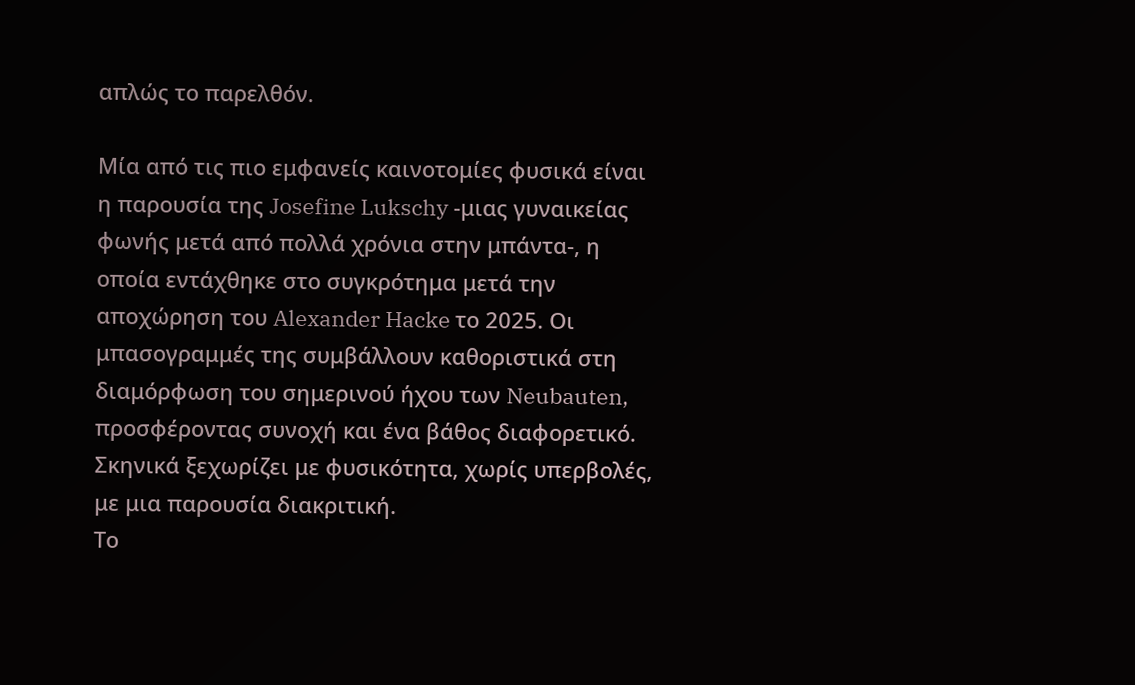απλώς το παρελθόν.

Μία από τις πιο εμφανείς καινοτομίες φυσικά είναι η παρουσία της Josefine Lukschy -μιας γυναικείας φωνής μετά από πολλά χρόνια στην μπάντα-, η οποία εντάχθηκε στο συγκρότημα μετά την αποχώρηση του Alexander Hacke το 2025. Οι μπασογραμμές της συμβάλλουν καθοριστικά στη διαμόρφωση του σημερινού ήχου των Neubauten, προσφέροντας συνοχή και ένα βάθος διαφορετικό. Σκηνικά ξεχωρίζει με φυσικότητα, χωρίς υπερβολές, με μια παρουσία διακριτική.
Το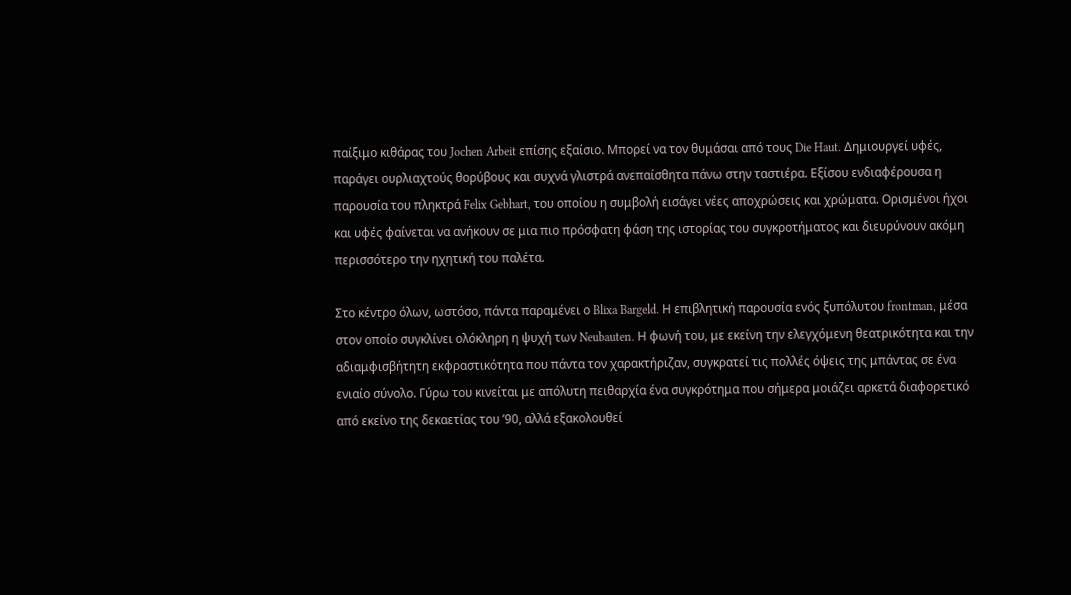παίξιμο κιθάρας του Jochen Arbeit επίσης εξαίσιο. Μπορεί να τον θυμάσαι από τους Die Haut. Δημιουργεί υφές, παράγει ουρλιαχτούς θορύβους και συχνά γλιστρά ανεπαίσθητα πάνω στην ταστιέρα. Εξίσου ενδιαφέρουσα η παρουσία του πληκτρά Felix Gebhart, του οποίου η συμβολή εισάγει νέες αποχρώσεις και χρώματα. Ορισμένοι ήχοι και υφές φαίνεται να ανήκουν σε μια πιο πρόσφατη φάση της ιστορίας του συγκροτήματος και διευρύνουν ακόμη περισσότερο την ηχητική του παλέτα.

Στο κέντρο όλων, ωστόσο, πάντα παραμένει ο Blixa Bargeld. Η επιβλητική παρουσία ενός ξυπόλυτου frontman, μέσα στον οποίο συγκλίνει ολόκληρη η ψυχή των Neubauten. Η φωνή του, με εκείνη την ελεγχόμενη θεατρικότητα και την αδιαμφισβήτητη εκφραστικότητα που πάντα τον χαρακτήριζαν, συγκρατεί τις πολλές όψεις της μπάντας σε ένα ενιαίο σύνολο. Γύρω του κινείται με απόλυτη πειθαρχία ένα συγκρότημα που σήμερα μοιάζει αρκετά διαφορετικό από εκείνο της δεκαετίας του ’90, αλλά εξακολουθεί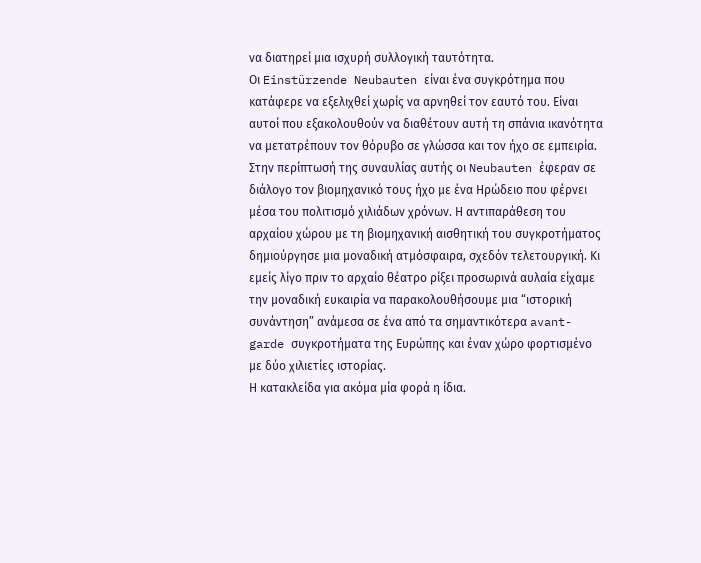να διατηρεί μια ισχυρή συλλογική ταυτότητα.
Οι Einstürzende Neubauten είναι ένα συγκρότημα που κατάφερε να εξελιχθεί χωρίς να αρνηθεί τον εαυτό του. Είναι αυτοί που εξακολουθούν να διαθέτουν αυτή τη σπάνια ικανότητα να μετατρέπουν τον θόρυβο σε γλώσσα και τον ήχο σε εμπειρία. Στην περίπτωσή της συναυλίας αυτής οι Neubauten έφεραν σε διάλογο τον βιομηχανικό τους ήχο με ένα Ηρώδειο που φέρνει μέσα του πολιτισμό χιλιάδων χρόνων. Η αντιπαράθεση του αρχαίου χώρου με τη βιομηχανική αισθητική του συγκροτήματος δημιούργησε μια μοναδική ατμόσφαιρα, σχεδόν τελετουργική. Κι εμείς λίγο πριν το αρχαίο θέατρο ρίξει προσωρινά αυλαία είχαμε την μοναδική ευκαιρία να παρακολουθήσουμε μια “ιστορική συνάντηση” ανάμεσα σε ένα από τα σημαντικότερα avant-garde συγκροτήματα της Ευρώπης και έναν χώρο φορτισμένο με δύο χιλιετίες ιστορίας.
Η κατακλείδα για ακόμα μία φορά η ίδια.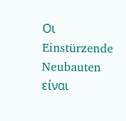Οι Einstürzende Neubauten είναι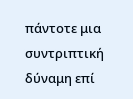πάντοτε μια συντριπτική δύναμη επί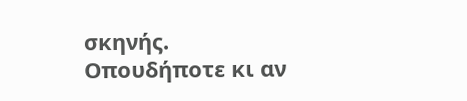σκηνής. Οπουδήποτε κι αν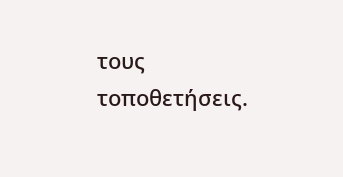τους τοποθετήσεις.